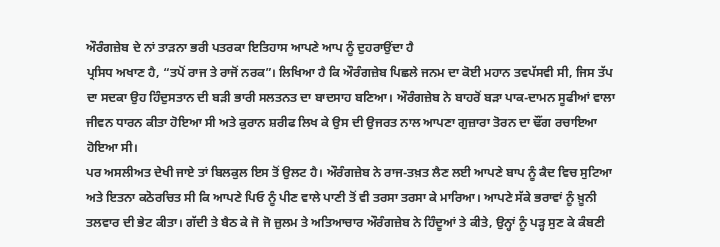ਔਰੰਗਜ਼ੇਬ ਦੇ ਨਾਂ ਤਾੜਨਾ ਭਰੀ ਪਤਰਕਾ ਇਤਿਹਾਸ ਆਪਣੇ ਆਪ ਨੂੰ ਦੁਹਰਾਉਂਦਾ ਹੈ
ਪ੍ਰਸਿਧ ਅਖਾਣ ਹੈ, “ਤਪੋਂ ਰਾਜ ਤੇ ਰਾਜੋਂ ਨਰਕ”। ਲਿਖਿਆ ਹੈ ਕਿ ਔਰੰਗਜ਼ੇਬ ਪਿਛਲੇ ਜਨਮ ਦਾ ਕੋਈ ਮਹਾਨ ਤਵਪੱਸਵੀ ਸੀ, ਜਿਸ ਤੱਪ ਦਾ ਸਦਕਾ ਉਹ ਹਿੰਦੁਸਤਾਨ ਦੀ ਬੜੀ ਭਾਰੀ ਸਲਤਨਤ ਦਾ ਬਾਦਸਾਹ ਬਣਿਆ। ਔਰੰਗਜ਼ੇਬ ਨੇ ਬਾਹਰੋਂ ਬੜਾ ਪਾਕ-ਦਾਮਨ ਸੂਫੀਆਂ ਵਾਲਾ ਜੀਵਨ ਧਾਰਨ ਕੀਤਾ ਹੋਇਆ ਸੀ ਅਤੇ ਕੁਰਾਨ ਸ਼ਰੀਫ ਲਿਖ ਕੇ ਉਸ ਦੀ ਉਜਰਤ ਨਾਲ ਆਪਣਾ ਗੁਜ਼ਾਰਾ ਤੋਰਨ ਦਾ ਢੌਂਗ ਰਚਾਇਆ ਹੋਇਆ ਸੀ।
ਪਰ ਅਸਲੀਅਤ ਦੇਖੀ ਜਾਏ ਤਾਂ ਬਿਲਕੁਲ ਇਸ ਤੋਂ ਉਲਟ ਹੈ। ਔਰੰਗਜ਼ੇਬ ਨੇ ਰਾਜ-ਤਖ਼ਤ ਲੈਣ ਲਈ ਆਪਣੇ ਬਾਪ ਨੂੰ ਕੈਦ ਵਿਚ ਸੁਟਿਆ ਅਤੇ ਇਤਨਾ ਕਠੋਰਚਿਤ ਸੀ ਕਿ ਆਪਣੇ ਪਿਓ ਨੂੰ ਪੀਣ ਵਾਲੇ ਪਾਣੀ ਤੋਂ ਵੀ ਤਰਸਾ ਤਰਸਾ ਕੇ ਮਾਰਿਆ। ਆਪਣੇ ਸੱਕੇ ਭਰਾਵਾਂ ਨੂੰ ਖ਼ੂਨੀ ਤਲਵਾਰ ਦੀ ਭੇਟ ਕੀਤਾ। ਗੱਦੀ ਤੇ ਬੈਠ ਕੇ ਜੋ ਜੋ ਜ਼ੁਲਮ ਤੇ ਅਤਿਆਚਾਰ ਔਰੰਗਜ਼ੇਬ ਨੇ ਹਿੰਦੂਆਂ ਤੇ ਕੀਤੇ, ਉਨ੍ਹਾਂ ਨੂੰ ਪੜ੍ਹ ਸੁਣ ਕੇ ਕੰਬਣੀ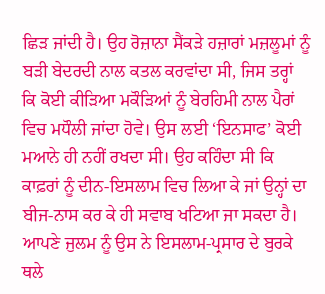ਛਿੜ ਜਾਂਦੀ ਹੈ। ਉਹ ਰੋਜ਼ਾਨਾ ਸੈਂਕੜੇ ਹਜ਼ਾਰਾਂ ਮਜ਼ਲੂਮਾਂ ਨੂੰ ਬੜੀ ਬੇਦਰਦੀ ਨਾਲ ਕਤਲ ਕਰਵਾਂਦਾ ਸੀ, ਜਿਸ ਤਰ੍ਹਾਂ ਕਿ ਕੋਈ ਕੀੜਿਆ ਮਕੌੜਿਆਂ ਨੂੰ ਬੇਰਹਿਮੀ ਨਾਲ ਪੈਰਾਂ ਵਿਚ ਮਧੌਲੀ ਜਾਂਦਾ ਹੋਵੇ। ਉਸ ਲਈ ‘ਇਨਸਾਫ’ ਕੋਈ ਮਆਨੇ ਹੀ ਨਹੀਂ ਰਖਦਾ ਸੀ। ਉਹ ਕਹਿੰਦਾ ਸੀ ਕਿ ਕਾਫ਼ਰਾਂ ਨੂੰ ਦੀਨ-ਇਸਲਾਮ ਵਿਚ ਲਿਆ ਕੇ ਜਾਂ ਉਨ੍ਹਾਂ ਦਾ ਬੀਜ-ਨਾਸ ਕਰ ਕੇ ਹੀ ਸਵਾਬ ਖਟਿਆ ਜਾ ਸਕਦਾ ਹੈ। ਆਪਣੇ ਜੁਲਮ ਨੂੰ ਉਸ ਨੇ ਇਸਲਾਮ-ਪ੍ਰਸਾਰ ਦੇ ਬੁਰਕੇ ਥਲੇ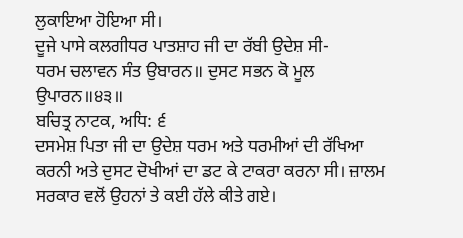ਲੁਕਾਇਆ ਹੋਇਆ ਸੀ।
ਦੂਜੇ ਪਾਸੇ ਕਲਗੀਧਰ ਪਾਤਸ਼ਾਹ ਜੀ ਦਾ ਰੱਬੀ ਉਦੇਸ਼ ਸੀ-
ਧਰਮ ਚਲਾਵਨ ਸੰਤ ਉਬਾਰਨ॥ ਦੁਸਟ ਸਭਨ ਕੋ ਮੂਲ ਉਪਾਰਨ॥੪੩॥
ਬਚਿਤ੍ਰ ਨਾਟਕ, ਅਧਿ: ੬
ਦਸਮੇਸ਼ ਪਿਤਾ ਜੀ ਦਾ ਉਦੇਸ਼ ਧਰਮ ਅਤੇ ਧਰਮੀਆਂ ਦੀ ਰੱਖਿਆ ਕਰਨੀ ਅਤੇ ਦੁਸਟ ਦੋਖੀਆਂ ਦਾ ਡਟ ਕੇ ਟਾਕਰਾ ਕਰਨਾ ਸੀ। ਜ਼ਾਲਮ ਸਰਕਾਰ ਵਲੋਂ ਉਹਨਾਂ ਤੇ ਕਈ ਹੱਲੇ ਕੀਤੇ ਗਏ।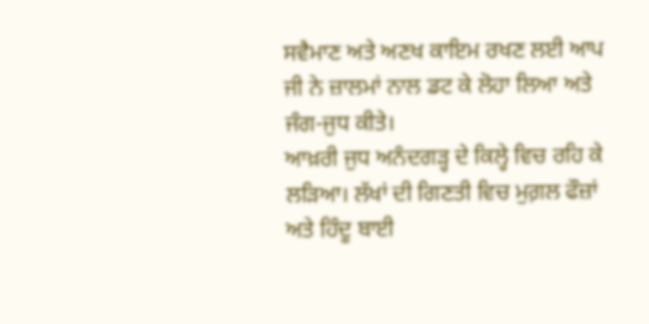ਸਵੈਮਾਣ ਅਤੇ ਅਣਖ ਕਾਇਮ ਰਖਣ ਲਈ ਆਪ ਜੀ ਨੇ ਜ਼ਾਲਮਾਂ ਨਾਲ ਡਟ ਕੇ ਲੋਹਾ ਲਿਆ ਅਤੇ ਜੰਗ-ਜੁਧ ਕੀਤੇ।
ਆਖ਼ਰੀ ਜੁਧ ਅਨੰਦਗੜ੍ਹ ਦੇ ਕਿਲ੍ਹੇ ਵਿਚ ਰਹਿ ਕੇ ਲੜਿਆ। ਲੱਖਾਂ ਦੀ ਗਿਣਤੀ ਵਿਚ ਮੁਗ਼ਲ ਫੌਜ਼ਾਂ ਅਤੇ ਹਿੰਦੂ ਬਾਈ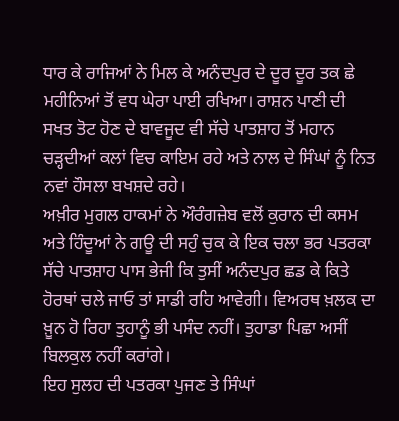ਧਾਰ ਕੇ ਰਾਜਿਆਂ ਨੇ ਮਿਲ ਕੇ ਅਨੰਦਪੁਰ ਦੇ ਦੂਰ ਦੂਰ ਤਕ ਛੇ ਮਹੀਨਿਆਂ ਤੋਂ ਵਧ ਘੇਰਾ ਪਾਈ ਰਖਿਆ। ਰਾਸ਼ਨ ਪਾਣੀ ਦੀ ਸਖਤ ਤੋਟ ਹੋਣ ਦੇ ਬਾਵਜੂਦ ਵੀ ਸੱਚੇ ਪਾਤਸ਼ਾਹ ਤੋਂ ਮਹਾਨ ਚੜ੍ਹਦੀਆਂ ਕਲਾਂ ਵਿਚ ਕਾਇਮ ਰਹੇ ਅਤੇ ਨਾਲ ਦੇ ਸਿੰਘਾਂ ਨੂੰ ਨਿਤ ਨਵਾਂ ਹੌਸਲਾ ਬਖਸ਼ਦੇ ਰਹੇ।
ਅਖ਼ੀਰ ਮੁਗਲ ਹਾਕਮਾਂ ਨੇ ਔਰੰਗਜ਼ੇਬ ਵਲੋਂ ਕੁਰਾਨ ਦੀ ਕਸਮ ਅਤੇ ਹਿੰਦੂਆਂ ਨੇ ਗਊ ਦੀ ਸਹੁੰ ਚੁਕ ਕੇ ਇਕ ਚਲਾ ਭਰ ਪਤਰਕਾ ਸੱਚੇ ਪਾਤਸ਼ਾਹ ਪਾਸ ਭੇਜੀ ਕਿ ਤੁਸੀਂ ਅਨੰਦਪੁਰ ਛਡ ਕੇ ਕਿਤੇ ਹੋਰਥਾਂ ਚਲੇ ਜਾਓ ਤਾਂ ਸਾਡੀ ਰਹਿ ਆਵੇਗੀ। ਵਿਅਰਥ ਖ਼ਲਕ ਦਾ ਖ਼ੂਨ ਹੋ ਰਿਹਾ ਤੁਹਾਨੂੰ ਭੀ ਪਸੰਦ ਨਹੀਂ। ਤੁਹਾਡਾ ਪਿਛਾ ਅਸੀਂ ਬਿਲਕੁਲ ਨਹੀਂ ਕਰਾਂਗੇ।
ਇਹ ਸੁਲਹ ਦੀ ਪਤਰਕਾ ਪੁਜਣ ਤੇ ਸਿੰਘਾਂ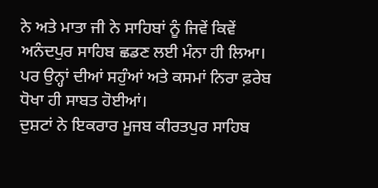ਨੇ ਅਤੇ ਮਾਤਾ ਜੀ ਨੇ ਸਾਹਿਬਾਂ ਨੂੰ ਜਿਵੇਂ ਕਿਵੇਂ ਅਨੰਦਪੁਰ ਸਾਹਿਬ ਛਡਣ ਲਈ ਮੰਨਾ ਹੀ ਲਿਆ। ਪਰ ਉਨ੍ਹਾਂ ਦੀਆਂ ਸਹੁੰਆਂ ਅਤੇ ਕਸਮਾਂ ਨਿਰਾ ਫ਼ਰੇਬ ਧੋਖਾ ਹੀ ਸਾਬਤ ਹੋਈਆਂ।
ਦੁਸ਼ਟਾਂ ਨੇ ਇਕਰਾਰ ਮੂਜਬ ਕੀਰਤਪੁਰ ਸਾਹਿਬ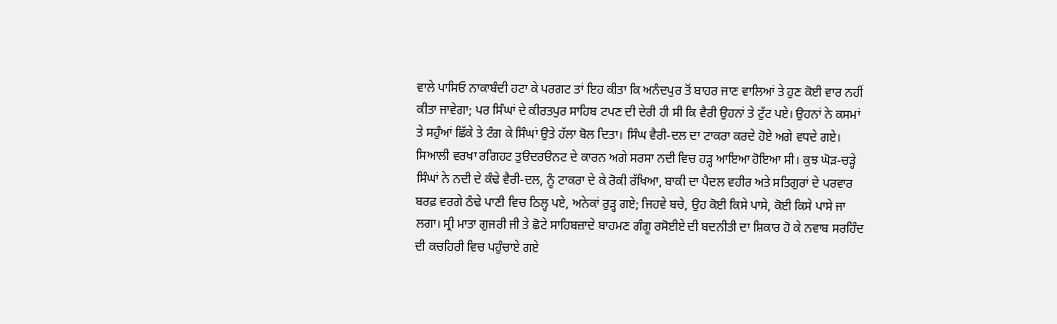ਵਾਲੇ ਪਾਸਿਓ ਨਾਕਾਬੰਦੀ ਹਟਾ ਕੇ ਪਰਗਟ ਤਾਂ ਇਹ ਕੀਤਾ ਕਿ ਅਨੰਦਪੁਰ ਤੋਂ ਬਾਹਰ ਜਾਣ ਵਾਲਿਆਂ ਤੇ ਹੁਣ ਕੋਈ ਵਾਰ ਨਹੀਂ ਕੀਤਾ ਜਾਵੇਗਾ; ਪਰ ਸਿੰਘਾਂ ਦੇ ਕੀਰਤਪੁਰ ਸਾਹਿਬ ਟਪਣ ਦੀ ਦੇਰੀ ਹੀ ਸੀ ਕਿ ਵੈਰੀ ਉਹਨਾਂ ਤੇ ਟੁੱਟ ਪਏ। ਉਹਨਾਂ ਨੇ ਕਸਮਾਂ ਤੇ ਸਹੁੰਆਂ ਛਿੱਕੇ ਤੇ ਟੰਗ ਕੇ ਸਿੰਘਾਂ ਉਤੇ ਹੱਲਾ ਬੋਲ ਦਿਤਾ। ਸਿੰਘ ਵੈਰੀ-ਦਲ ਦਾ ਟਾਕਰਾ ਕਰਦੇ ਹੋਏ ਅਗੇ ਵਧਦੇ ਗਏ। ਸਿਆਲੀ ਵਰਖਾ ਰਗਿਹਟ ਤੁੳਦਰੳਨਟ ਦੇ ਕਾਰਨ ਅਗੇ ਸਰਸਾ ਨਦੀ ਵਿਚ ਹੜ੍ਹ ਆਇਆ ਹੋਇਆ ਸੀ। ਕੁਝ ਘੋੜ-ਚੜ੍ਹੇ ਸਿੰਘਾਂ ਨੇ ਨਦੀ ਦੇ ਕੰਢੇ ਵੈਰੀ-ਦਲ, ਨੂੰ ਟਾਕਰਾ ਦੇ ਕੇ ਰੋਕੀ ਰੱਖਿਆ, ਬਾਕੀ ਦਾ ਪੈਦਲ ਵਹੀਰ ਅਤੇ ਸਤਿਗੁਰਾਂ ਦੇ ਪਰਵਾਰ ਬਰਫ਼ ਵਰਗੇ ਠੰਢੇ ਪਾਣੀ ਵਿਚ ਠਿਲ੍ਹ ਪਏ, ਅਨੇਕਾਂ ਰੁੜ੍ਹ ਗਏ; ਜਿਹਵੇ ਬਚੇ, ਉਹ ਕੋਈ ਕਿਸੇ ਪਾਸੇ, ਕੋਈ ਕਿਸੇ ਪਾਸੇ ਜਾ ਲਗਾ। ਸ੍ਰੀ ਮਾਤਾ ਗੁਜਰੀ ਜੀ ਤੇ ਛੋਟੇ ਸਾਹਿਬਜ਼ਾਦੇ ਬਾਹਮਣ ਗੰਗੂ ਰਸੋਈਏ ਦੀ ਬਦਨੀਤੀ ਦਾ ਸ਼ਿਕਾਰ ਹੋ ਕੇ ਨਵਾਬ ਸਰਹਿੰਦ ਦੀ ਕਚਹਿਰੀ ਵਿਚ ਪਹੁੰਚਾਏ ਗਏ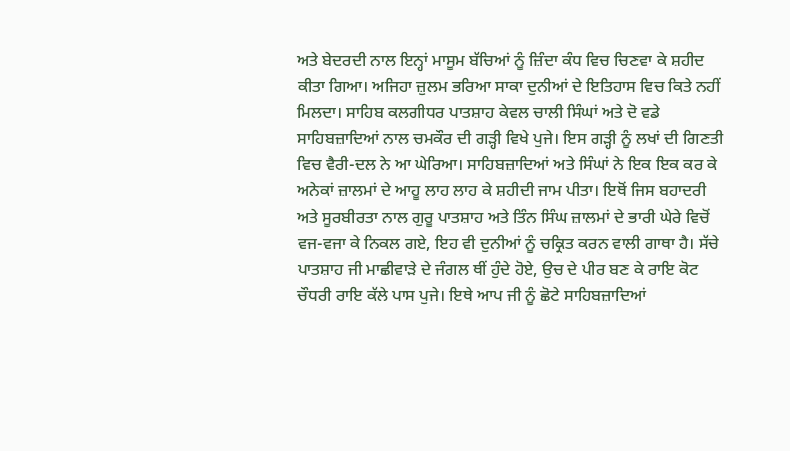ਅਤੇ ਬੇਦਰਦੀ ਨਾਲ ਇਨ੍ਹਾਂ ਮਾਸੂਮ ਬੱਚਿਆਂ ਨੂੰ ਜ਼ਿੰਦਾ ਕੰਧ ਵਿਚ ਚਿਣਵਾ ਕੇ ਸ਼ਹੀਦ ਕੀਤਾ ਗਿਆ। ਅਜਿਹਾ ਜ਼ੁਲਮ ਭਰਿਆ ਸਾਕਾ ਦੁਨੀਆਂ ਦੇ ਇਤਿਹਾਸ ਵਿਚ ਕਿਤੇ ਨਹੀਂ ਮਿਲਦਾ। ਸਾਹਿਬ ਕਲਗੀਧਰ ਪਾਤਸ਼ਾਹ ਕੇਵਲ ਚਾਲੀ ਸਿੰਘਾਂ ਅਤੇ ਦੋ ਵਡੇ ਸਾਹਿਬਜ਼ਾਦਿਆਂ ਨਾਲ ਚਮਕੌਰ ਦੀ ਗੜ੍ਹੀ ਵਿਖੇ ਪੁਜੇ। ਇਸ ਗੜ੍ਹੀ ਨੂੰ ਲਖਾਂ ਦੀ ਗਿਣਤੀ ਵਿਚ ਵੈਰੀ-ਦਲ ਨੇ ਆ ਘੇਰਿਆ। ਸਾਹਿਬਜ਼ਾਦਿਆਂ ਅਤੇ ਸਿੰਘਾਂ ਨੇ ਇਕ ਇਕ ਕਰ ਕੇ ਅਨੇਕਾਂ ਜ਼ਾਲਮਾਂ ਦੇ ਆਹੂ ਲਾਹ ਲਾਹ ਕੇ ਸ਼ਹੀਦੀ ਜਾਮ ਪੀਤਾ। ਇਥੋਂ ਜਿਸ ਬਹਾਦਰੀ ਅਤੇ ਸੂਰਬੀਰਤਾ ਨਾਲ ਗੁਰੂ ਪਾਤਸ਼ਾਹ ਅਤੇ ਤਿੰਨ ਸਿੰਘ ਜ਼ਾਲਮਾਂ ਦੇ ਭਾਰੀ ਘੇਰੇ ਵਿਚੋਂ ਵਜ-ਵਜਾ ਕੇ ਨਿਕਲ ਗਏ, ਇਹ ਵੀ ਦੁਨੀਆਂ ਨੂੰ ਚਕ੍ਰਿਤ ਕਰਨ ਵਾਲੀ ਗਾਥਾ ਹੈ। ਸੱਚੇ ਪਾਤਸ਼ਾਹ ਜੀ ਮਾਛੀਵਾੜੇ ਦੇ ਜੰਗਲ ਥੀਂ ਹੁੰਦੇ ਹੋਏ, ਉਚ ਦੇ ਪੀਰ ਬਣ ਕੇ ਰਾਇ ਕੋਟ ਚੌਧਰੀ ਰਾਇ ਕੱਲੇ ਪਾਸ ਪੁਜੇ। ਇਥੇ ਆਪ ਜੀ ਨੂੰ ਛੋਟੇ ਸਾਹਿਬਜ਼ਾਦਿਆਂ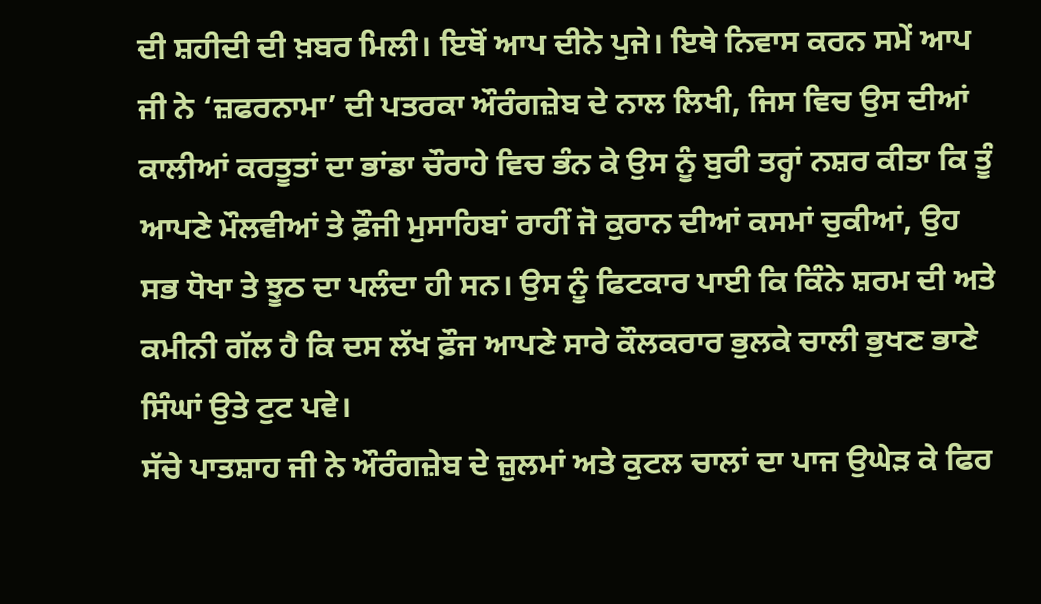ਦੀ ਸ਼ਹੀਦੀ ਦੀ ਖ਼ਬਰ ਮਿਲੀ। ਇਥੋਂ ਆਪ ਦੀਨੇ ਪੁਜੇ। ਇਥੇ ਨਿਵਾਸ ਕਰਨ ਸਮੇਂ ਆਪ ਜੀ ਨੇ ‘ਜ਼ਫਰਨਾਮਾ’ ਦੀ ਪਤਰਕਾ ਔਰੰਗਜ਼ੇਬ ਦੇ ਨਾਲ ਲਿਖੀ, ਜਿਸ ਵਿਚ ਉਸ ਦੀਆਂ ਕਾਲੀਆਂ ਕਰਤੂਤਾਂ ਦਾ ਭਾਂਡਾ ਚੌਰਾਹੇ ਵਿਚ ਭੰਨ ਕੇ ਉਸ ਨੂੰ ਬੁਰੀ ਤਰ੍ਹਾਂ ਨਸ਼ਰ ਕੀਤਾ ਕਿ ਤੂੰ ਆਪਣੇ ਮੌਲਵੀਆਂ ਤੇ ਫ਼ੌਜੀ ਮੁਸਾਹਿਬਾਂ ਰਾਹੀਂ ਜੋ ਕੁਰਾਨ ਦੀਆਂ ਕਸਮਾਂ ਚੁਕੀਆਂ, ਉਹ ਸਭ ਧੋਖਾ ਤੇ ਝੂਠ ਦਾ ਪਲੰਦਾ ਹੀ ਸਨ। ਉਸ ਨੂੰ ਫਿਟਕਾਰ ਪਾਈ ਕਿ ਕਿੰਨੇ ਸ਼ਰਮ ਦੀ ਅਤੇ ਕਮੀਨੀ ਗੱਲ ਹੈ ਕਿ ਦਸ ਲੱਖ ਫ਼ੌਜ ਆਪਣੇ ਸਾਰੇ ਕੌਲਕਰਾਰ ਭੁਲਕੇ ਚਾਲੀ ਭੁਖਣ ਭਾਣੇ ਸਿੰਘਾਂ ਉਤੇ ਟੁਟ ਪਵੇ।
ਸੱਚੇ ਪਾਤਸ਼ਾਹ ਜੀ ਨੇ ਔਰੰਗਜ਼ੇਬ ਦੇ ਜ਼ੁਲਮਾਂ ਅਤੇ ਕੁਟਲ ਚਾਲਾਂ ਦਾ ਪਾਜ ਉਘੇੜ ਕੇ ਫਿਰ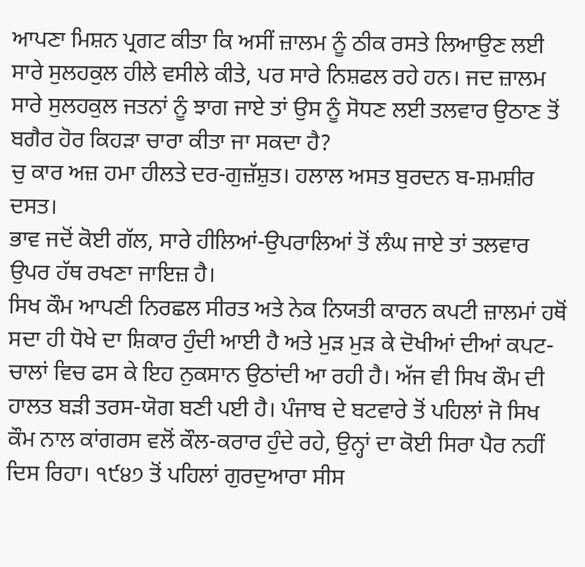ਆਪਣਾ ਮਿਸ਼ਨ ਪ੍ਰਗਟ ਕੀਤਾ ਕਿ ਅਸੀਂ ਜ਼ਾਲਮ ਨੂੰ ਠੀਕ ਰਸਤੇ ਲਿਆਉਣ ਲਈ ਸਾਰੇ ਸੁਲਹਕੁਲ ਹੀਲੇ ਵਸੀਲੇ ਕੀਤੇ, ਪਰ ਸਾਰੇ ਨਿਸ਼ਫਲ ਰਹੇ ਹਨ। ਜਦ ਜ਼ਾਲਮ ਸਾਰੇ ਸੁਲਹਕੁਲ ਜਤਨਾਂ ਨੂੰ ਝਾਗ ਜਾਏ ਤਾਂ ਉਸ ਨੂੰ ਸੋਧਣ ਲਈ ਤਲਵਾਰ ਉਠਾਣ ਤੋਂ ਬਗੈਰ ਹੋਰ ਕਿਹੜਾ ਚਾਰਾ ਕੀਤਾ ਜਾ ਸਕਦਾ ਹੈ?
ਚੁ ਕਾਰ ਅਜ਼ ਹਮਾ ਹੀਲਤੇ ਦਰ-ਗੁਜ਼ੱਸ਼ੁਤ। ਹਲਾਲ ਅਸਤ ਬੁਰਦਨ ਬ-ਸ਼ਮਸ਼ੀਰ ਦਸਤ।
ਭਾਵ ਜਦੋਂ ਕੋਈ ਗੱਲ, ਸਾਰੇ ਹੀਲਿਆਂ-ਉਪਰਾਲਿਆਂ ਤੋਂ ਲੰਘ ਜਾਏ ਤਾਂ ਤਲਵਾਰ ਉਪਰ ਹੱਥ ਰਖਣਾ ਜਾਇਜ਼ ਹੈ।
ਸਿਖ ਕੌਮ ਆਪਣੀ ਨਿਰਛਲ ਸੀਰਤ ਅਤੇ ਨੇਕ ਨਿਯਤੀ ਕਾਰਨ ਕਪਟੀ ਜ਼ਾਲਮਾਂ ਹਥੋਂ ਸਦਾ ਹੀ ਧੋਖੇ ਦਾ ਸ਼ਿਕਾਰ ਹੁੰਦੀ ਆਈ ਹੈ ਅਤੇ ਮੁੜ ਮੁੜ ਕੇ ਦੋਖੀਆਂ ਦੀਆਂ ਕਪਟ-ਚਾਲਾਂ ਵਿਚ ਫਸ ਕੇ ਇਹ ਨੁਕਸਾਨ ਉਠਾਂਦੀ ਆ ਰਹੀ ਹੈ। ਅੱਜ ਵੀ ਸਿਖ ਕੌਮ ਦੀ ਹਾਲਤ ਬੜੀ ਤਰਸ-ਯੋਗ ਬਣੀ ਪਈ ਹੈ। ਪੰਜਾਬ ਦੇ ਬਟਵਾਰੇ ਤੋਂ ਪਹਿਲਾਂ ਜੋ ਸਿਖ ਕੌਮ ਨਾਲ ਕਾਂਗਰਸ ਵਲੋਂ ਕੌਲ-ਕਰਾਰ ਹੁੰਦੇ ਰਹੇ, ਉਨ੍ਹਾਂ ਦਾ ਕੋਈ ਸਿਰਾ ਪੈਰ ਨਹੀਂ ਦਿਸ ਰਿਹਾ। ੧੯੪੭ ਤੋਂ ਪਹਿਲਾਂ ਗੁਰਦੁਆਰਾ ਸੀਸ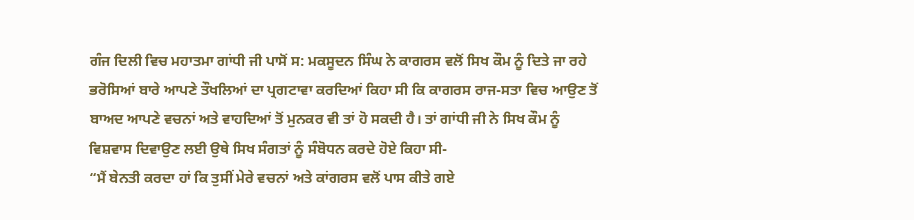ਗੰਜ ਦਿਲੀ ਵਿਚ ਮਹਾਤਮਾ ਗਾਂਧੀ ਜੀ ਪਾਸੋਂ ਸ: ਮਕਸੂਦਨ ਸਿੰਘ ਨੇ ਕਾਗਰਸ ਵਲੋਂ ਸਿਖ ਕੌਮ ਨੂੰ ਦਿਤੇ ਜਾ ਰਹੇ ਭਰੋਸਿਆਂ ਬਾਰੇ ਆਪਣੇ ਤੌਖਲਿਆਂ ਦਾ ਪ੍ਰਗਟਾਵਾ ਕਰਦਿਆਂ ਕਿਹਾ ਸੀ ਕਿ ਕਾਗਰਸ ਰਾਜ-ਸਤਾ ਵਿਚ ਆਉਣ ਤੋਂ ਬਾਅਦ ਆਪਣੇ ਵਚਨਾਂ ਅਤੇ ਵਾਹਦਿਆਂ ਤੋਂ ਮੁਨਕਰ ਵੀ ਤਾਂ ਹੋ ਸਕਦੀ ਹੈ। ਤਾਂ ਗਾਂਧੀ ਜੀ ਨੇ ਸਿਖ ਕੌਮ ਨੂੰ ਵਿਸ਼ਵਾਸ ਦਿਵਾਉਣ ਲਈ ਉਥੇ ਸਿਖ ਸੰਗਤਾਂ ਨੂੰ ਸੰਬੋਧਨ ਕਰਦੇ ਹੋਏ ਕਿਹਾ ਸੀ-
“ਮੈਂ ਬੇਨਤੀ ਕਰਦਾ ਹਾਂ ਕਿ ਤੁਸੀਂ ਮੇਰੇ ਵਚਨਾਂ ਅਤੇ ਕਾਂਗਰਸ ਵਲੋਂ ਪਾਸ ਕੀਤੇ ਗਏ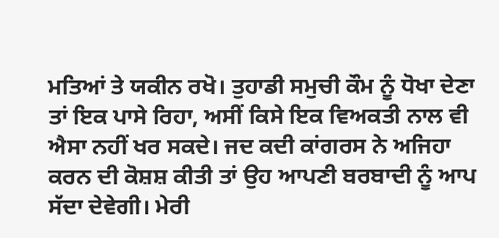ਮਤਿਆਂ ਤੇ ਯਕੀਨ ਰਖੋ। ਤੁਹਾਡੀ ਸਮੁਚੀ ਕੌਮ ਨੂੰ ਧੋਖਾ ਦੇਣਾ ਤਾਂ ਇਕ ਪਾਸੇ ਰਿਹਾ, ਅਸੀਂ ਕਿਸੇ ਇਕ ਵਿਅਕਤੀ ਨਾਲ ਵੀ ਐਸਾ ਨਹੀਂ ਖਰ ਸਕਦੇ। ਜਦ ਕਦੀ ਕਾਂਗਰਸ ਨੇ ਅਜਿਹਾ ਕਰਨ ਦੀ ਕੋਸ਼ਸ਼ ਕੀਤੀ ਤਾਂ ਉਹ ਆਪਣੀ ਬਰਬਾਦੀ ਨੂੰ ਆਪ ਸੱਦਾ ਦੇਵੇਗੀ। ਮੇਰੀ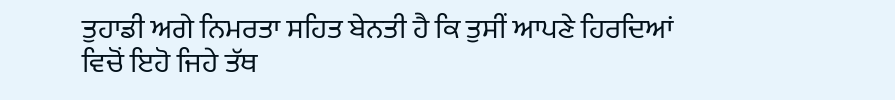ਤੁਹਾਡੀ ਅਗੇ ਨਿਮਰਤਾ ਸਹਿਤ ਬੇਨਤੀ ਹੈ ਕਿ ਤੁਸੀਂ ਆਪਣੇ ਹਿਰਦਿਆਂ ਵਿਚੋਂ ਇਹੋ ਜਿਹੇ ਤੱਥ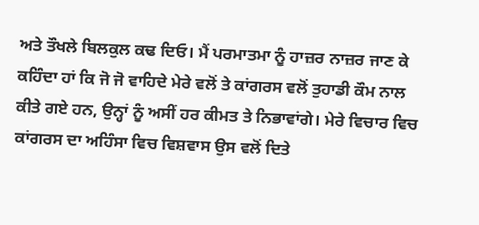ਅਤੇ ਤੌਖਲੇ ਬਿਲਕੁਲ ਕਢ ਦਿਓ। ਮੈਂ ਪਰਮਾਤਮਾ ਨੂੰ ਹਾਜ਼ਰ ਨਾਜ਼ਰ ਜਾਣ ਕੇ ਕਹਿੰਦਾ ਹਾਂ ਕਿ ਜੋ ਜੋ ਵਾਹਿਦੇ ਮੇਰੇ ਵਲੋਂ ਤੇ ਕਾਂਗਰਸ ਵਲੋਂ ਤੁਹਾਡੀ ਕੌਮ ਨਾਲ ਕੀਤੇ ਗਏ ਹਨ, ਉਨ੍ਹਾਂ ਨੂੰ ਅਸੀਂ ਹਰ ਕੀਮਤ ਤੇ ਨਿਭਾਵਾਂਗੇ। ਮੇਰੇ ਵਿਚਾਰ ਵਿਚ ਕਾਂਗਰਸ ਦਾ ਅਹਿੰਸਾ ਵਿਚ ਵਿਸ਼ਵਾਸ ਉਸ ਵਲੋਂ ਦਿਤੇ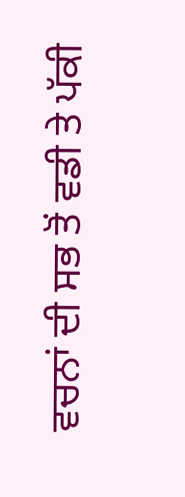ਵਚਨਾਂ ਦੀ ਸਭ ਤੋਂ ਵਡੀ ਤੇ ਪੱਕੀ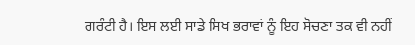ਗਰੰਟੀ ਹੈ। ਇਸ ਲਈ ਸਾਡੇ ਸਿਖ ਭਰਾਵਾਂ ਨੂੰ ਇਹ ਸੋਚਣਾ ਤਕ ਵੀ ਨਹੀਂ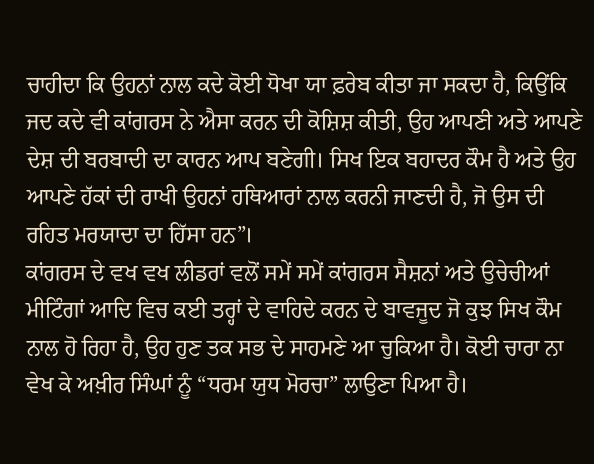ਚਾਹੀਦਾ ਕਿ ਉਹਨਾਂ ਨਾਲ ਕਦੇ ਕੋਈ ਧੋਖਾ ਯਾ ਫ਼ਰੇਬ ਕੀਤਾ ਜਾ ਸਕਦਾ ਹੈ, ਕਿਉਂਕਿ ਜਦ ਕਦੇ ਵੀ ਕਾਂਗਰਸ ਨੇ ਐਸਾ ਕਰਨ ਦੀ ਕੋਸ਼ਿਸ਼ ਕੀਤੀ, ਉਹ ਆਪਣੀ ਅਤੇ ਆਪਣੇ ਦੇਸ਼ ਦੀ ਬਰਬਾਦੀ ਦਾ ਕਾਰਨ ਆਪ ਬਣੇਗੀ। ਸਿਖ ਇਕ ਬਹਾਦਰ ਕੌਮ ਹੈ ਅਤੇ ਉਹ ਆਪਣੇ ਹੱਕਾਂ ਦੀ ਰਾਖੀ ਉਹਨਾਂ ਹਥਿਆਰਾਂ ਨਾਲ ਕਰਨੀ ਜਾਣਦੀ ਹੈ, ਜੋ ਉਸ ਦੀ ਰਹਿਤ ਮਰਯਾਦਾ ਦਾ ਹਿੱਸਾ ਹਨ”।
ਕਾਂਗਰਸ ਦੇ ਵਖ ਵਖ ਲੀਡਰਾਂ ਵਲੋਂ ਸਮੇਂ ਸਮੇਂ ਕਾਂਗਰਸ ਸੈਸ਼ਨਾਂ ਅਤੇ ਉਚੇਚੀਆਂ ਮੀਟਿੰਗਾਂ ਆਦਿ ਵਿਚ ਕਈ ਤਰ੍ਹਾਂ ਦੇ ਵਾਹਿਦੇ ਕਰਨ ਦੇ ਬਾਵਜੂਦ ਜੋ ਕੁਝ ਸਿਖ ਕੌਮ ਨਾਲ ਹੋ ਰਿਹਾ ਹੈ, ਉਹ ਹੁਣ ਤਕ ਸਭ ਦੇ ਸਾਹਮਣੇ ਆ ਚੁਕਿਆ ਹੈ। ਕੋਈ ਚਾਰਾ ਨਾ ਵੇਖ ਕੇ ਅਖ਼ੀਰ ਸਿੰਘਾਂ ਨੂੰ “ਧਰਮ ਯੁਧ ਮੋਰਚਾ” ਲਾਉਣਾ ਪਿਆ ਹੈ।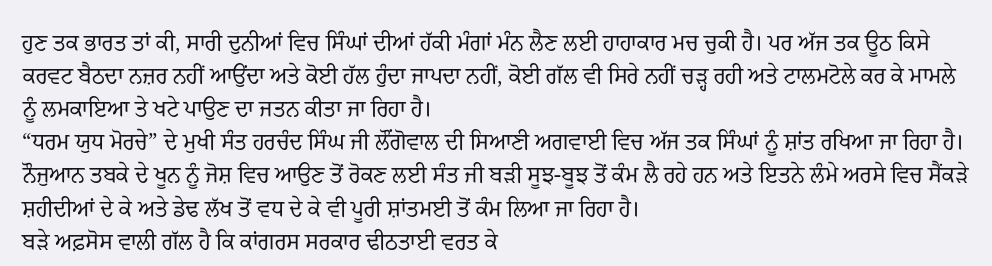ਹੁਣ ਤਕ ਭਾਰਤ ਤਾਂ ਕੀ, ਸਾਰੀ ਦੁਨੀਆਂ ਵਿਚ ਸਿੰਘਾਂ ਦੀਆਂ ਹੱਕੀ ਮੰਗਾਂ ਮੰਨ ਲੈਣ ਲਈ ਹਾਹਾਕਾਰ ਮਚ ਚੁਕੀ ਹੈ। ਪਰ ਅੱਜ ਤਕ ਊਠ ਕਿਸੇ ਕਰਵਟ ਬੈਠਦਾ ਨਜ਼ਰ ਨਹੀਂ ਆਉਂਦਾ ਅਤੇ ਕੋਈ ਹੱਲ ਹੁੰਦਾ ਜਾਪਦਾ ਨਹੀਂ, ਕੋਈ ਗੱਲ ਵੀ ਸਿਰੇ ਨਹੀਂ ਚੜ੍ਹ ਰਹੀ ਅਤੇ ਟਾਲਮਟੋਲੇ ਕਰ ਕੇ ਮਾਮਲੇ ਨੂੰ ਲਮਕਾਇਆ ਤੇ ਖਟੇ ਪਾਉਣ ਦਾ ਜਤਨ ਕੀਤਾ ਜਾ ਰਿਹਾ ਹੈ।
“ਧਰਮ ਯੁਧ ਮੋਰਚੇ” ਦੇ ਮੁਖੀ ਸੰਤ ਹਰਚੰਦ ਸਿੰਘ ਜੀ ਲੌਂਗੋਵਾਲ ਦੀ ਸਿਆਣੀ ਅਗਵਾਈ ਵਿਚ ਅੱਜ ਤਕ ਸਿੰਘਾਂ ਨੂੰ ਸ਼ਾਂਤ ਰਖਿਆ ਜਾ ਰਿਹਾ ਹੈ। ਨੌਜੁਆਨ ਤਬਕੇ ਦੇ ਖੂਨ ਨੂੰ ਜੋਸ਼ ਵਿਚ ਆਉਣ ਤੋਂ ਰੋਕਣ ਲਈ ਸੰਤ ਜੀ ਬੜੀ ਸੂਝ-ਬੂਝ ਤੋਂ ਕੰਮ ਲੈ ਰਹੇ ਹਨ ਅਤੇ ਇਤਨੇ ਲੰਮੇ ਅਰਸੇ ਵਿਚ ਸੈਂਕੜੇ ਸ਼ਹੀਦੀਆਂ ਦੇ ਕੇ ਅਤੇ ਡੇਢ ਲੱਖ ਤੋਂ ਵਧ ਦੇ ਕੇ ਵੀ ਪੂਰੀ ਸ਼ਾਂਤਮਈ ਤੋਂ ਕੰਮ ਲਿਆ ਜਾ ਰਿਹਾ ਹੈ।
ਬੜੇ ਅਫ਼ਸੋਸ ਵਾਲੀ ਗੱਲ ਹੈ ਕਿ ਕਾਂਗਰਸ ਸਰਕਾਰ ਢੀਠਤਾਈ ਵਰਤ ਕੇ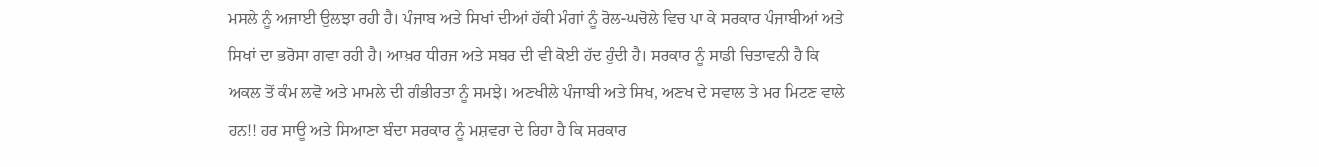ਮਸਲੇ ਨੂੰ ਅਜਾਈ ਉਲਝਾ ਰਹੀ ਹੈ। ਪੰਜਾਬ ਅਤੇ ਸਿਖਾਂ ਦੀਆਂ ਹੱਕੀ ਮੰਗਾਂ ਨੂੰ ਰੋਲ-ਘਚੋਲੇ ਵਿਚ ਪਾ ਕੇ ਸਰਕਾਰ ਪੰਜਾਬੀਆਂ ਅਤੇ ਸਿਖਾਂ ਦਾ ਭਰੋਸਾ ਗਵਾ ਰਹੀ ਹੈ। ਆਖ਼ਰ ਧੀਰਜ ਅਤੇ ਸਬਰ ਦੀ ਵੀ ਕੋਈ ਹੱਦ ਹੁੰਦੀ ਹੈ। ਸਰਕਾਰ ਨੂੰ ਸਾਡੀ ਚਿਤਾਵਨੀ ਹੈ ਕਿ ਅਕਲ ਤੋਂ ਕੰਮ ਲਵੋ ਅਤੇ ਮਾਮਲੇ ਦੀ ਗੰਭੀਰਤਾ ਨੂੰ ਸਮਝੇ। ਅਣਖੀਲੇ ਪੰਜਾਬੀ ਅਤੇ ਸਿਖ, ਅਣਖ ਦੇ ਸਵਾਲ ਤੇ ਮਰ ਮਿਟਣ ਵਾਲੇ ਹਨ!! ਹਰ ਸਾਊ ਅਤੇ ਸਿਆਣਾ ਬੰਦਾ ਸਰਕਾਰ ਨੂੰ ਮਸ਼ਵਰਾ ਦੇ ਰਿਹਾ ਹੈ ਕਿ ਸਰਕਾਰ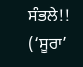ਸੰਭਲੇ!!
(‘ਸੂਰਾ’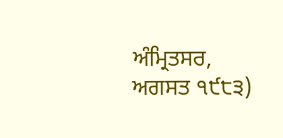ਅੰਮ੍ਰਿਤਸਰ, ਅਗਸਤ ੧੯੮੩)